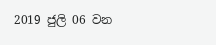2019 ජුලි 06 වන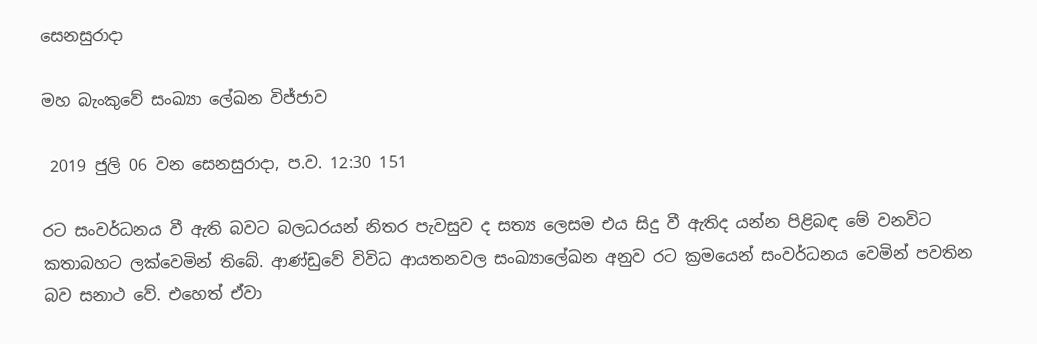සෙනසුරාදා

මහ බැංකුවේ සංඛ්‍යා ලේඛන විජ්ජාව

 2019 ජුලි 06 වන සෙනසුරාදා, ප.ව. 12:30 151

රට සංවර්ධනය වී ඇති බවට බලධරයන් නිතර පැවසුව ද සත්‍ය ලෙසම එය සිදු වී ඇතිද යන්න පිළිබඳ මේ වනවිට කතාබහට ලක්වෙමින් තිබේ. ආණ්ඩුවේ විවිධ ආයතනවල සංඛ්‍යාලේඛන අනුව රට ක්‍රමයෙන් සංවර්ධනය වෙමින් පවතින බව සනාථ වේ. එහෙත් ඒවා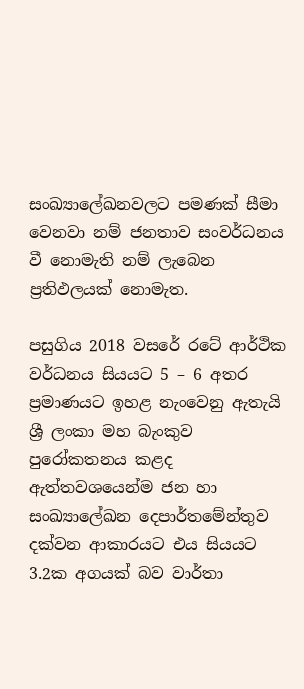සංඛ්‍යාලේඛනවලට පමණක් සීමා වෙනවා නම් ජනතාව සංවර්ධනය වී නොමැති නම් ලැබෙන ප්‍රතිඵලයක් නොමැත.

පසුගිය 2018 වසරේ රටේ ආර්ථික වර්ධනය සියයට 5 – 6 අතර ප්‍රමාණයට ඉහළ නැංවෙනු ඇතැයි ශ්‍රී ලංකා මහ බැංකුව පුරෝකතනය කළද ඇත්තවශයෙන්ම ජන හා සංඛ්‍යාලේඛන දෙපාර්තමේන්තුව දක්වන ආකාරයට එය සියයට 3.2ක අගයක් බව වාර්තා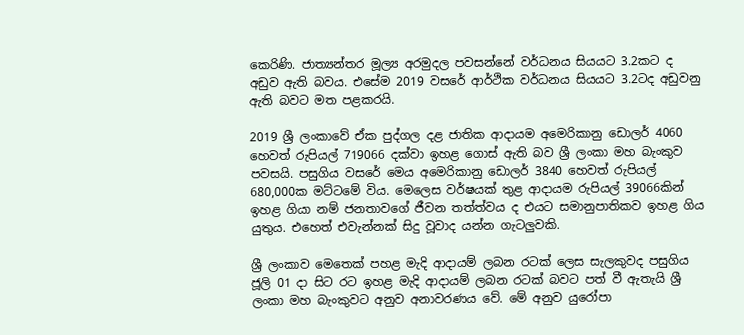කෙරිණි. ජාත්‍යන්තර මූල්‍ය අරමුදල පවසන්නේ වර්ධනය සියයට 3.2කට ද අඩුව ඇති බවය. එසේම 2019 වසරේ ආර්ථික වර්ධනය සියයට 3.2ටද අඩුවනු ඇති බවට මත පළකරයි.

2019 ශ්‍රී ලංකාවේ ඒක පුද්ගල දළ ජාතික ආදායම අමෙරිකානු ඩොලර් 4060 හෙවත් රුපියල් 719066 දක්වා ඉහළ ගොස් ඇති බව ශ්‍රී ලංකා මහ බැංකුව පවසයි. පසුගිය වසරේ මෙය අමෙරිකානු ඩොලර් 3840 හෙවත් රුපියල් 680,000ක මට්ටමේ විය. මෙලෙස වර්ෂයක් තුළ ආදායම රුපියල් 39066කින් ඉහළ ගියා නම් ජනතාවගේ ජීවන තත්ත්වය ද එයට සමානුපාතිකව ඉහළ ගිය යුතුය. එහෙත් එවැන්නක් සිදු වූවාද යන්න ගැටලුවකි.

ශ්‍රී ලංකාව මෙතෙක් පහළ මැදි ආදායම් ලබන රටක් ලෙස සැලකුවද පසුගිය ජූලි 01 දා සිට රට ඉහළ මැදි ආදායම් ලබන රටක් බවට පත් වී ඇතැයි ශ්‍රී ලංකා මහ බැංකුවට අනුව අනාවරණය වේ. මේ අනුව යුරෝපා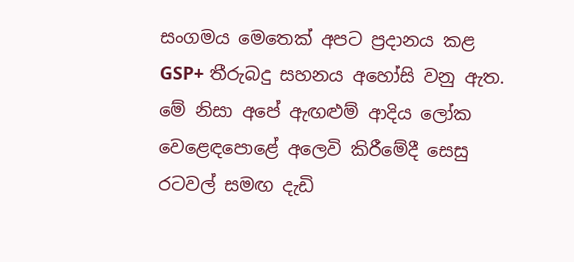සංගමය මෙතෙක් අපට ප්‍රදානය කළ GSP+ තීරුබදු සහනය අහෝසි වනු ඇත. මේ නිසා අපේ ඇඟළුම් ආදිය ලෝක වෙළෙඳපොළේ අලෙවි කිරීමේදී සෙසු රටවල් සමඟ දැඩි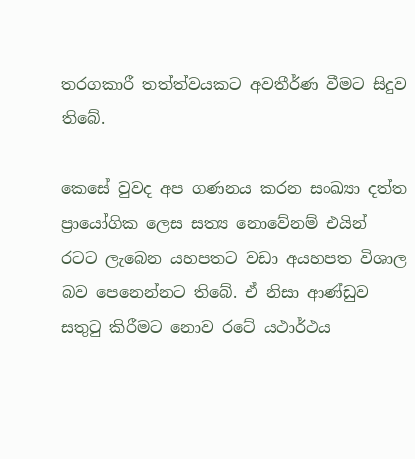තරගකාරී තත්ත්වයකට අවතීර්ණ වීමට සිදුව තිබේ.

කෙසේ වුවද අප ගණනය කරන සංඛ්‍යා දත්ත ප්‍රායෝගික ලෙස සත්‍ය නොවේනම් එයින් රටට ලැබෙන යහපතට වඩා අයහපත විශාල බව පෙනෙන්නට තිබේ. ඒ නිසා ආණ්ඩුව සතුටු කිරීමට නොව රටේ යථාර්ථය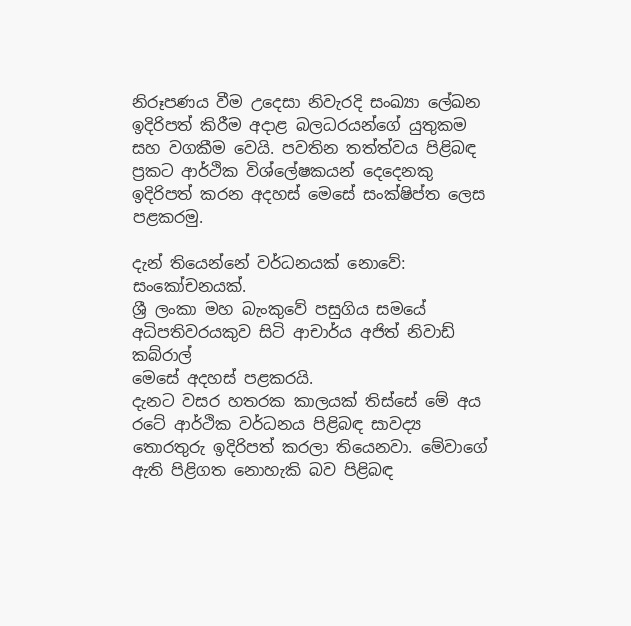නිරූපණය වීම උදෙසා නිවැරදි සංඛ්‍යා ලේඛන ඉදිරිපත් කිරීම අදාළ බලධරයන්ගේ යුතුකම සහ වගකීම වෙයි. පවතින තත්ත්වය පිළිබඳ ප්‍රකට ආර්ථික විශ්ලේෂකයන් දෙදෙනකු ඉදිරිපත් කරන අදහස් මෙසේ සංක්ෂිප්ත ලෙස පළකරමු.

දැන් තියෙන්නේ වර්ධනයක් නොවේ: සංකෝචනයක්.
ශ්‍රී ලංකා මහ බැංකුවේ පසුගිය සමයේ අධිපතිවරයකුව සිටි ආචාර්ය අජිත් නිවාඩ් කබ්රාල්
මෙසේ අදහස් පළකරයි.
දැනට වසර හතරක කාලයක් තිස්සේ මේ අය රටේ ආර්ථික වර්ධනය පිළිබඳ සාවද්‍ය තොරතුරු ඉදිරිපත් කරලා තියෙනවා. මේවාගේ ඇති පිළිගත නොහැකි බව පිළිබඳ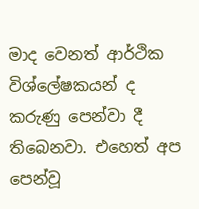මාද වෙනත් ආර්ථික විශ්ලේෂකයන් ද කරුණු පෙන්වා දී තිබෙනවා. එහෙත් අප පෙන්වූ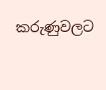කරුණුවලට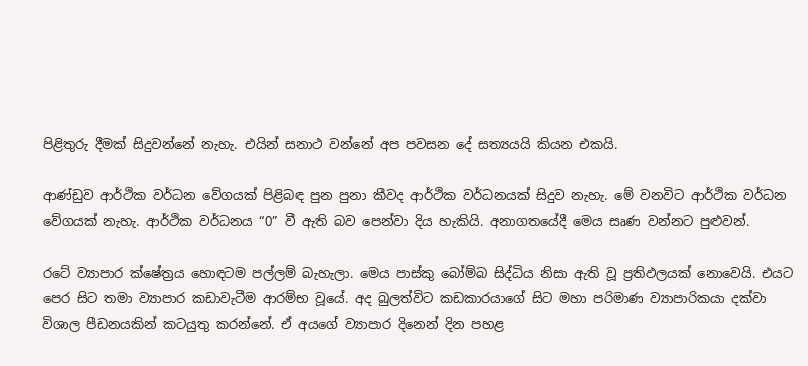පිළිතුරු දීමක් සිදුවන්නේ නැහැ. එයින් සනාථ වන්නේ අප පවසන දේ සත්‍යයයි කියන එකයි.

ආණ්ඩුව ආර්ථික වර්ධන වේගයක් පිළිබඳ පුන පුනා කීවද ආර්ථික වර්ධනයක් සිදුව නැහැ. මේ වනවිට ආර්ථික වර්ධන වේගයක් නැහැ. ආර්ථික වර්ධනය “0” වී ඇති බව පෙන්වා දිය හැකියි. අනාගතයේදී මෙය සෘණ වන්නට පුළුවන්.

රටේ ව්‍යාපාර ක්ෂේත්‍රය හොඳටම පල්ලම් බැහැලා. මෙය පාස්කු බෝම්බ සිද්ධිය නිසා ඇති වූ ප්‍රතිඵලයක් නොවෙයි. එයට පෙර සිට තමා ව්‍යාපාර කඩාවැටීම ආරම්භ වූයේ. අද බුලත්විට කඩකාරයාගේ සිට මහා පරිමාණ ව්‍යාපාරිකයා දක්වා විශාල පීඩනයකින් කටයුතු කරන්නේ. ඒ අයගේ ව්‍යාපාර දිනෙන් දින පහළ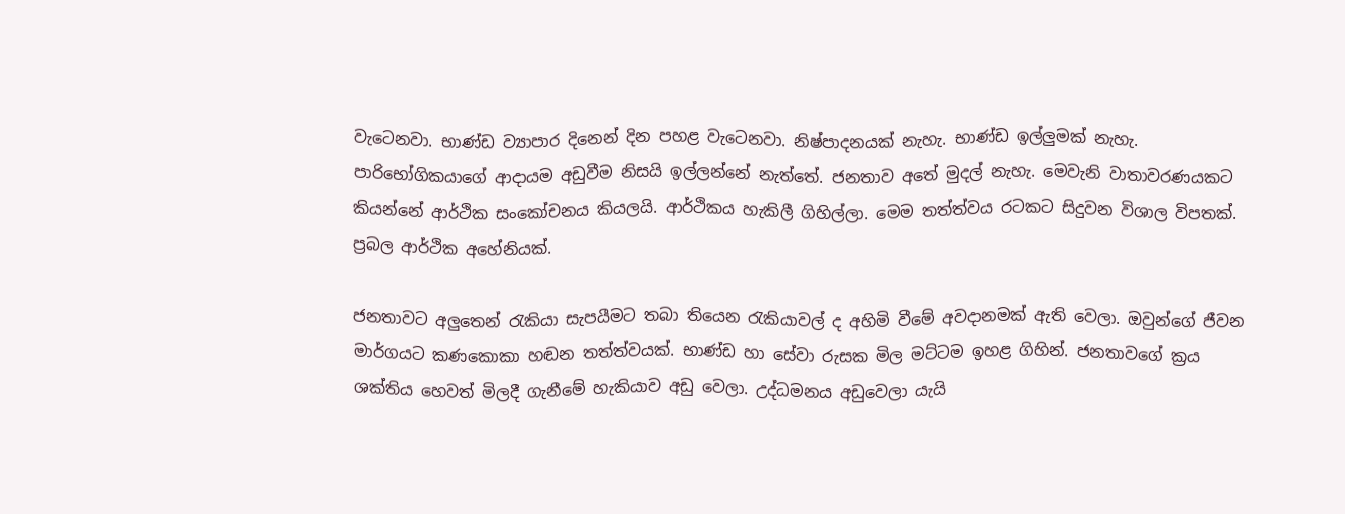වැටෙනවා. භාණ්ඩ ව්‍යාපාර දිනෙන් දින පහළ වැටෙනවා. නිෂ්පාදනයක් නැහැ. භාණ්ඩ ඉල්ලුමක් නැහැ. පාරිභෝගිකයාගේ ආදායම අඩුවීම නිසයි ඉල්ලන්නේ නැත්තේ. ජනතාව අතේ මුදල් නැහැ. මෙවැනි වාතාවරණයකට කියන්නේ ආර්ථික සංකෝචනය කියලයි. ආර්ථිකය හැකිලී ගිහිල්ලා. මෙම තත්ත්වය රටකට සිදුවන විශාල විපතක්. ප්‍රබල ආර්ථික අහේනියක්.

ජනතාවට අලුතෙන් රැකියා සැපයීමට තබා තියෙන රැකියාවල් ද අහිමි වීමේ අවදානමක් ඇති වෙලා. ඔවුන්ගේ ජීවන මාර්ගයට කණකොකා හඬන තත්ත්වයක්. භාණ්ඩ හා සේවා රුසක මිල මට්ටම ඉහළ ගිහින්. ජනතාවගේ ක්‍රය ශක්තිය හෙවත් මිලදී ගැනීමේ හැකියාව අඩු වෙලා. උද්ධමනය අඩුවෙලා යැයි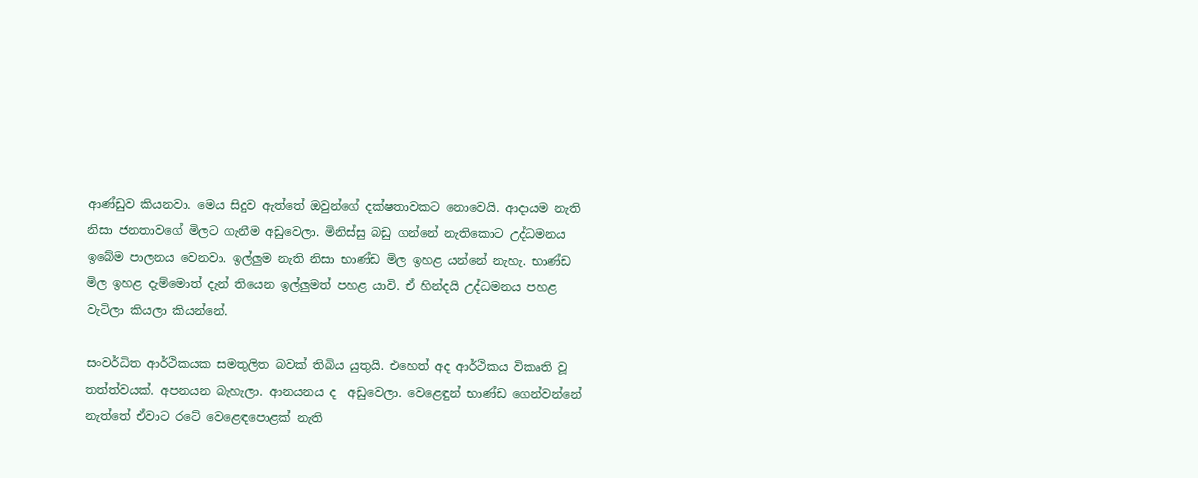ආණ්ඩුව කියනවා. මෙය සිදුව ඇත්තේ ඔවුන්ගේ දක්ෂතාවකට නොවෙයි. ආදායම නැති නිසා ජනතාවගේ මිලට ගැනීම අඩුවෙලා. මිනිස්සු බඩු ගන්නේ නැතිකොට උද්ධමනය ඉබේම පාලනය වෙනවා. ඉල්ලුම නැති නිසා භාණ්ඩ මිල ඉහළ යන්නේ නැහැ. භාණ්ඩ මිල ඉහළ දැම්මොත් දැන් තියෙන ඉල්ලුමත් පහළ යාවි. ඒ හින්දයි උද්ධමනය පහළ වැටිලා කියලා කියන්නේ.

සංවර්ධිත ආර්ථිකයක සමතුලිත බවක් තිබිය යුතුයි. එහෙත් අද ආර්ථිකය විකෘති වූ තත්ත්වයක්. අපනයන බැහැලා. ආනයනය ද  අඩුවෙලා. වෙළෙඳුන් භාණ්ඩ ගෙන්වන්නේ නැත්තේ ඒවාට රටේ වෙළෙඳපොළක් නැති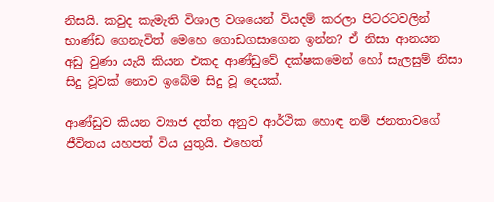නිසයි. කවුද කැමැති විශාල වශයෙන් වියදම් කරලා පිටරටවලින් භාණ්ඩ ගෙනැවිත් මෙහෙ ගොඩගසාගෙන ඉන්න? ඒ නිසා ආනයන අඩු වුණා යැයි කියන එකද ආණ්ඩුවේ දක්ෂකමෙන් හෝ සැලසුම් නිසා සිදු වූවක් නොව ඉබේම සිදු වූ දෙයක්.

ආණ්ඩුව කියන ව්‍යාජ දත්ත අනුව ආර්ථික හොඳ නම් ජනතාවගේ ජීවිතය යහපත් විය යුතුයි. එහෙත්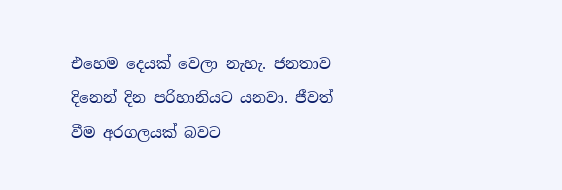එහෙම දෙයක් වෙලා නැහැ. ජනතාව දිනෙන් දින පරිහානියට යනවා. ජීවත් වීම අරගලයක් බවට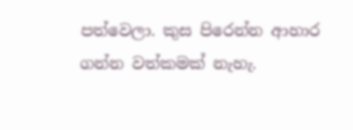පත්වෙලා. කුස පිරෙන්න ආහාර ගන්න වත්කමක් නැහැ.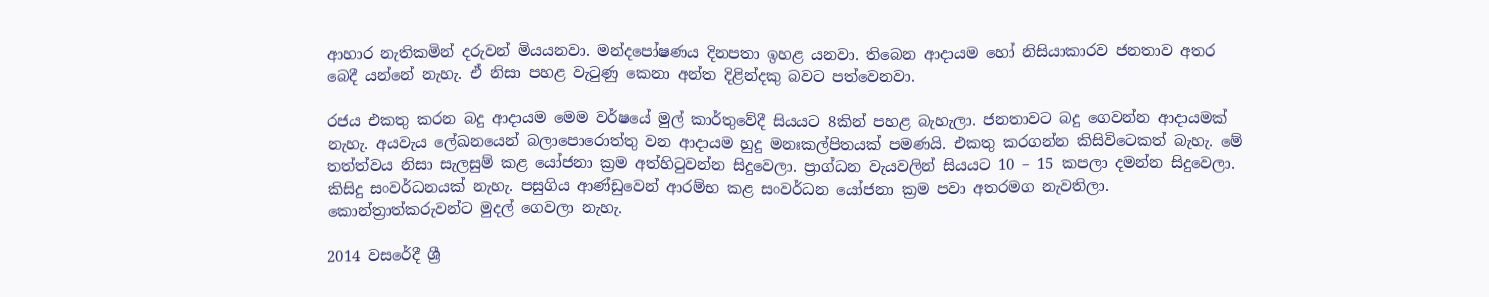ආහාර නැතිකමින් දරුවන් මියයනවා. මන්දපෝෂණය දිනපතා ඉහළ යනවා. තිබෙන ආදායම හෝ නිසියාකාරව ජනතාව අතර බෙදී යන්නේ නැහැ. ඒ නිසා පහළ වැටුණු කෙනා අන්ත දිළින්දකු බවට පත්වෙනවා.

රජය එකතු කරන බදු ආදායම මෙම වර්ෂයේ මුල් කාර්තුවේදී සියයට 8කින් පහළ බැහැලා. ජනතාවට බදු ගෙවන්න ආදායමක් නැහැ. අයවැය ලේඛනයෙන් බලාපොරොත්තු වන ආදායම හුදු මනඃකල්පිතයක් පමණයි. එකතු කරගන්න කිසිවිටෙකත් බැහැ. මේ තත්ත්වය නිසා සැලසුම් කළ යෝජනා ක්‍රම අත්හිටුවන්න සිදුවෙලා. ප්‍රාග්ධන වැයවලින් සියයට 10 – 15 කපලා දමන්න සිදුවෙලා. කිසිදු සංවර්ධනයක් නැහැ. පසුගිය ආණ්ඩුවෙන් ආරම්භ කළ සංවර්ධන යෝජනා ක්‍රම පවා අතරමග නැවතිලා. කොන්ත්‍රාත්කරුවන්ට මුදල් ගෙවලා නැහැ.

2014 වසරේදී ශ්‍රී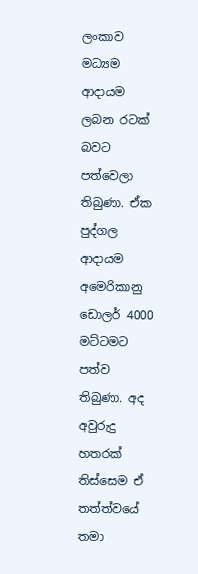ලංකාව මධ්‍යම ආදායම ලබන රටක් බවට පත්වෙලා තිබුණා. ඒක පුද්ගල ආදායම අමෙරිකානු ඩොලර් 4000 මට්ටමට පත්ව තිබුණා. අද අවුරුදු හතරක් තිස්සෙම ඒ තත්ත්වයේ තමා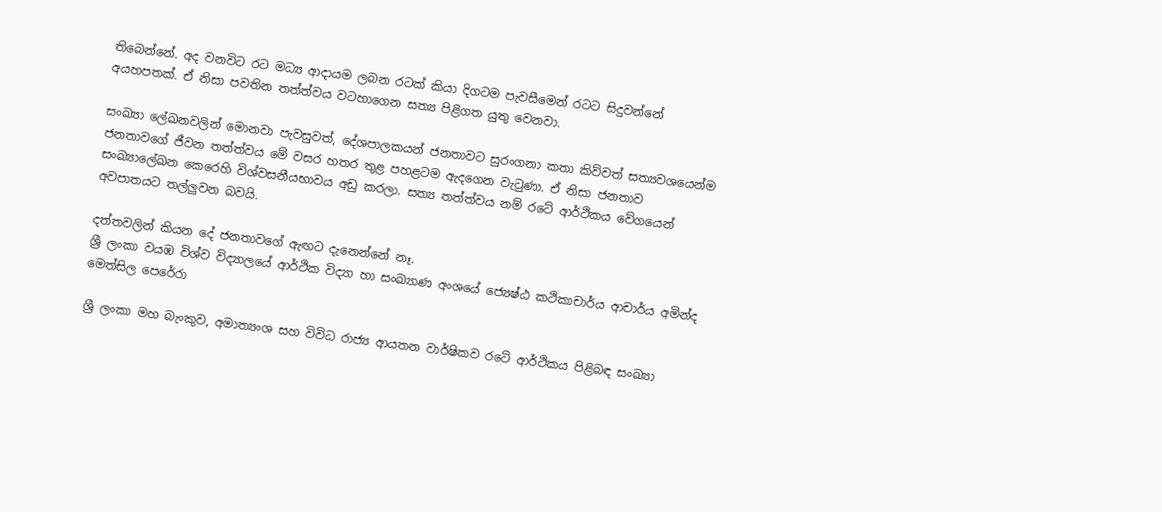තිබෙන්නේ. අද වනවිට රට මධ්‍ය ආදායම ලබන රටක් කියා දිගටම පැවසීමෙන් රටට සිදුවන්නේ අයහපතක්. ඒ නිසා පවතින තත්ත්වය වටහාගෙන සත්‍ය පිළිගත යුතු වෙනවා.

සංඛ්‍යා ලේඛනවලින් මොනවා පැවසුවත්, දේශපාලකයන් ජනතාවට සුරංගනා කතා කිව්වත් සත්‍යවශයෙන්ම ජනතාවගේ ජීවන තත්ත්වය මේ වසර හතර තුළ පහළටම ඇදගෙන වැටුණා. ඒ නිසා ජනතාව සංඛ්‍යාලේඛන කෙරෙහි විශ්වසනීයභාවය අඩු කරලා. සත්‍ය තත්ත්වය නම් රටේ ආර්ථිකය වේගයෙන් අවපාතයට තල්ලුවන බවයි.

දත්තවලින් කියන දේ ජනතාවගේ ඇඟට දැනෙන්නේ නෑ.
ශ්‍රී ලංකා වයඹ විශ්ව විද්‍යාලයේ ආර්ථික විද්‍යා හා සංඛ්‍යාණ අංශයේ ජ්‍යෙෂ්ඨ කථිකාචාර්ය ආචාර්ය අමින්ද මෙත්සිල පෙරේරා

ශ්‍රී ලංකා මහ බැංකුව, අමාත්‍යංශ සහ විවිධ රාජ්‍ය ආයතන වාර්ෂිකව රටේ ආර්ථිකය පිළිබඳ සංඛ්‍යා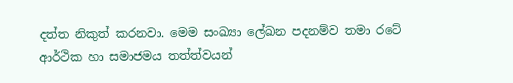දත්ත නිකුත් කරනවා. මෙම සංඛ්‍යා ලේඛන පදනම්ව තමා රටේ ආර්ථික හා සමාජමය තත්ත්වයන්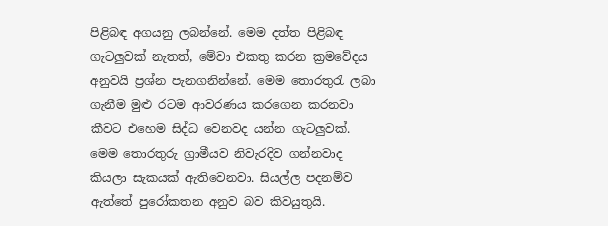පිළිබඳ අගයනු ලබන්නේ. මෙම දත්ත පිළිබඳ ගැටලුවක් නැතත්, මේවා එකතු කරන ක්‍රමවේදය අනුවයි ප්‍රශ්න පැනගනින්නේ. මෙම තොරතුරැ ලබා ගැනීම මුළු රටම ආවරණය කරගෙන කරනවා කීවට එහෙම සිද්ධ වෙනවද යන්න ගැටලුවක්. මෙම තොරතුරු ග්‍රාමීයව නිවැරදිව ගන්නවාද කියලා සැකයක් ඇතිවෙනවා. සියල්ල පදනම්ව ඇත්තේ පුරෝකතන අනුව බව කිවයුතුයි.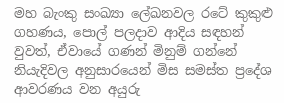මහ බැංකු සංඛ්‍යා ලේඛනවල රටේ කුකුළු ගහණය, පොල් පලදාව ආදිය සඳහන් වුවත්, ඒවායේ ගණන් මිනුම් ගන්නේ නියැදිවල අනුසාරයෙන් මිස සමස්ත ප්‍රදේශ ආවරණය වන අයුරු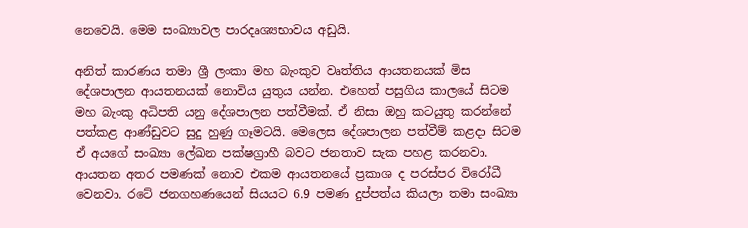නෙවෙයි. මෙම සංඛ්‍යාවල පාරදෘශ්‍යභාවය අඩුයි.

අනිත් කාරණය තමා ශ්‍රී ලංකා මහ බැංකුව වෘත්තිය ආයතනයක් මිස දේශපාලන ආයතනයක් නොවිය යුතුය යන්න. එහෙත් පසුගිය කාලයේ සිටම මහ බැංකු අධිපති යනු දේශපාලන පත්වීමක්. ඒ නිසා ඔහු කටයුතු කරන්නේ පත්කළ ආණ්ඩුවට සුදු හුණු ගෑමටයි. මෙලෙස දේශපාලන පත්වීම් කළදා සිටම ඒ අයගේ සංඛ්‍යා ලේඛන පක්ෂග්‍රාහී බවට ජනතාව සැක පහළ කරනවා. ආයතන අතර පමණක් නොව එකම ආයතනයේ ප්‍රකාශ ද පරස්පර විරෝධී වෙනවා. රටේ ජනගහණයෙන් සියයට 6.9 පමණ දුප්පත්ය කියලා තමා සංඛ්‍යා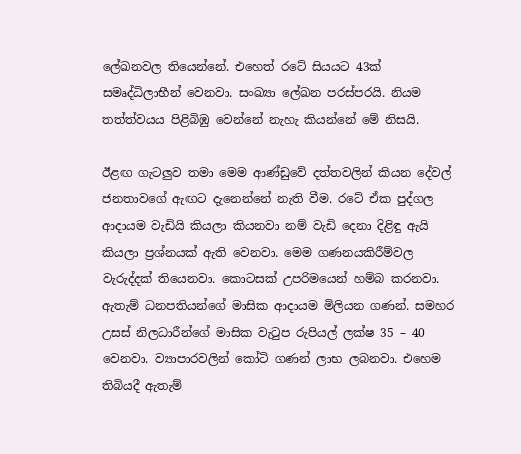ලේඛනවල තියෙන්නේ. එහෙත් රටේ සියයට 43ක් සමෘද්ධිලාභීන් වෙනවා. සංඛ්‍යා ලේඛන පරස්පරයි. නියම තත්ත්වයය පිළිබිඹු වෙන්නේ නැහැ කියන්නේ මේ නිසයි.

ඊළඟ ගැටලුව තමා මෙම ආණ්ඩුවේ දත්තවලින් කියන දේවල් ජනතාවගේ ඇඟට දැනෙන්නේ නැති වීම. රටේ ඒක පුද්ගල ආදායම වැඩියි කියලා කියනවා නම් වැඩි දෙනා දිළිඳු ඇයි කියලා ප්‍රශ්නයක් ඇති වෙනවා. මෙම ගණනයකිරීම්වල වැරුද්දක් තියෙනවා. කොටසක් උපරිමයෙන් හම්බ කරනවා. ඇතැම් ධනපතියන්ගේ මාසික ආදායම මිලියන ගණන්. සමහර උසස් නිලධාරීන්ගේ මාසික වැටුප රුපියල් ලක්ෂ 35 – 40 වෙනවා. ව්‍යාපාරවලින් කෝටි ගණන් ලාභ ලබනවා. එහෙම තිබියදී ඇතැම්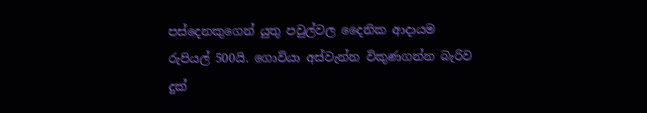පස්දෙනකුගෙන් යුතු පවුල්වල දෛනික ආදායම රුපියල් 500යි. ගොවියා අස්වැන්න විකුණගන්න බැරිව දුක්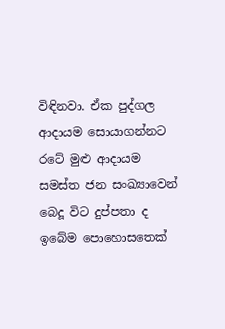විඳිනවා. ඒක පුද්ගල ආදායම සොයාගන්නට රටේ මුළු ආදායම සමස්ත ජන සංඛ්‍යාවෙන් බෙදූ විට දුප්පතා ද ඉබේම පොහොසතෙක්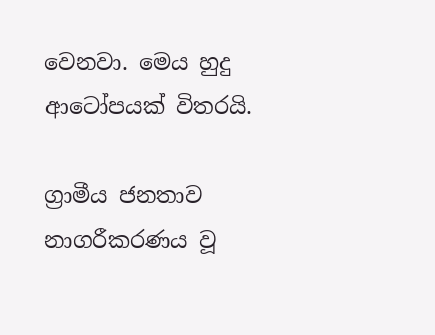වෙනවා. මෙය හුදු ආටෝපයක් විතරයි.

ග්‍රාමීය ජනතාව නාගරීකරණය වූ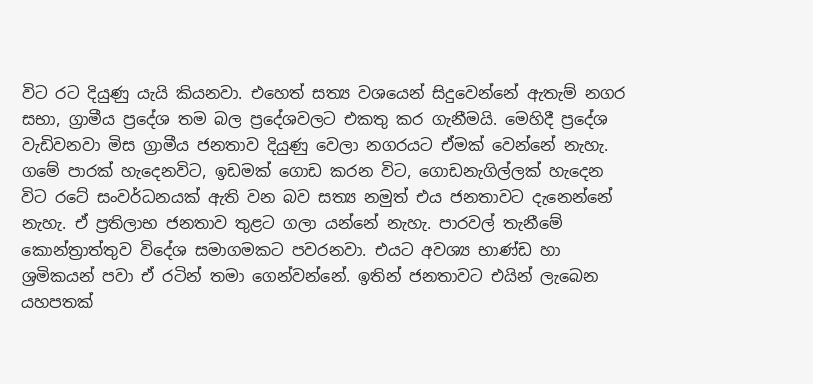විට රට දියුණු යැයි කියනවා. එහෙත් සත්‍ය වශයෙන් සිදුවෙන්නේ ඇතැම් නගර සභා, ග්‍රාමීය ප්‍රදේශ තම බල ප්‍රදේශවලට එකතු කර ගැනීමයි. මෙහිදී ප්‍රදේශ වැඩිවනවා මිස ග්‍රාමීය ජනතාව දියුණු වෙලා නගරයට ඒමක් වෙන්නේ නැහැ. ගමේ පාරක් හැදෙනවිට, ඉඩමක් ගොඩ කරන විට, ගොඩනැගිල්ලක් හැදෙන විට රටේ සංවර්ධනයක් ඇති වන බව සත්‍ය නමුත් එය ජනතාවට දැනෙන්නේ නැහැ. ඒ ප්‍රතිලාභ ජනතාව තුළට ගලා යන්නේ නැහැ. පාරවල් තැනී‍මේ කොන්ත්‍රාත්තුව විදේශ සමාගමකට පවරනවා. එයට අවශ්‍ය භාණ්ඩ හා ශ්‍රමිකයන් පවා ඒ රටින් තමා ගෙන්වන්නේ. ඉතින් ජනතාවට එයින් ලැබෙන යහපතක්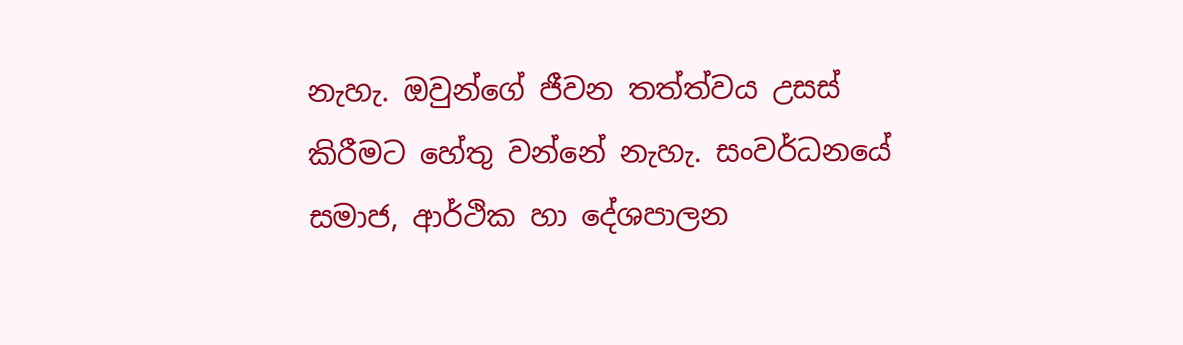නැහැ. ඔවුන්ගේ ජීවන තත්ත්වය උසස් කිරීමට හේතු වන්නේ නැහැ. සංවර්ධනයේ සමාජ, ආර්ථික හා දේශපාලන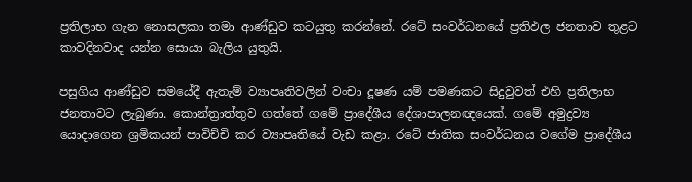ප්‍රතිලාභ ගැන නොසලකා තමා ආණ්ඩුව කටයුතු කරන්නේ. රටේ සංවර්ධනයේ ප්‍රතිඵල ජනතාව තුළට කාවදිනවාද යන්න සොයා බැලිය යුතුයි.

පසුගිය ආණ්ඩුව සමයේදී ඇතැම් ව්‍යාපෘතිවලින් වංචා දූෂණ යම් පමණකට සිදුවුවත් එහි ප්‍රතිලාභ ජනතාවට ලැබුණා. කොන්ත්‍රාත්තුව ගත්තේ ගමේ ප්‍රාදේශීය දේශාපාලනඥයෙක්. ගමේ අමුද්‍රව්‍ය යොදාගෙන ශ්‍රමිකයන් පාවිච්චි කර ව්‍යාපෘතියේ වැඩ කළා. රටේ ජාතික සංවර්ධනය වගේම ප්‍රාදේශීය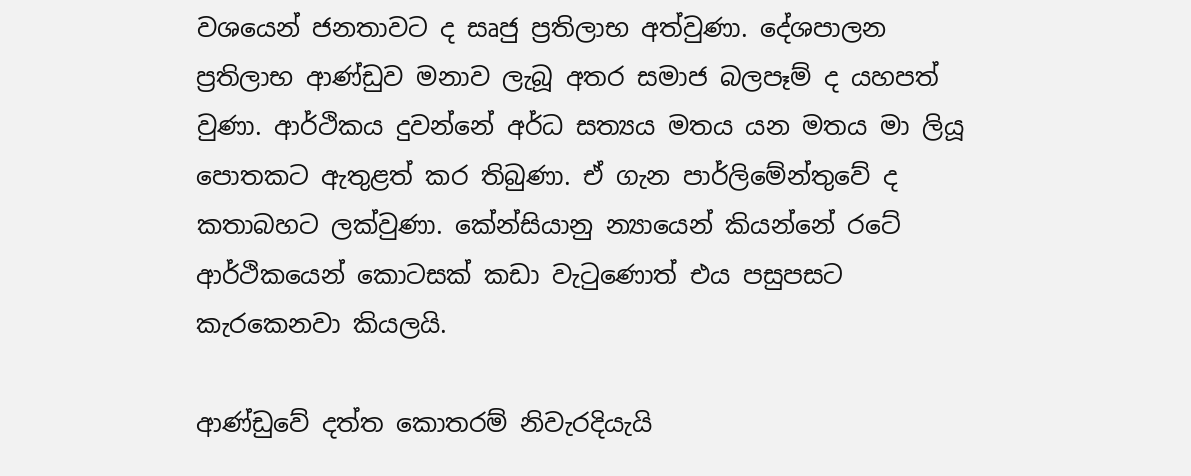වශයෙන් ජනතාවට ද සෘජු ප්‍රතිලාභ අත්වුණා. දේශපාලන ප්‍රතිලාභ ආණ්ඩුව මනාව ලැබූ අතර සමාජ බලපෑම් ද යහපත් වුණා. ආර්ථිකය දුවන්නේ අර්ධ සත්‍යය මතය යන මතය මා ලියූ පොතකට ඇතුළත් කර තිබුණා. ඒ ගැන පාර්ලිමේන්තුවේ ද කතාබහට ලක්වුණා. කේන්සියානු න්‍යායෙන් කියන්නේ රටේ ආර්ථිකයෙන් කොටසක් කඩා වැටුණොත් එය පසුපසට කැරකෙනවා කියලයි.

ආණ්ඩුවේ දත්ත කොතරම් නිවැරදියැයි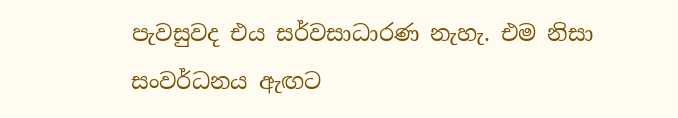පැවසුවද එය සර්වසාධාරණ නැහැ. එම නිසා සංවර්ධනය ඇඟට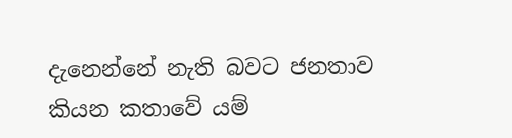දැනෙන්නේ නැති බවට ජනතාව කියන කතාවේ යම්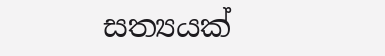සත්‍යයක්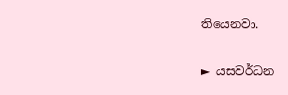තියෙනවා.

► යසවර්ධන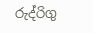රුද්රිගු